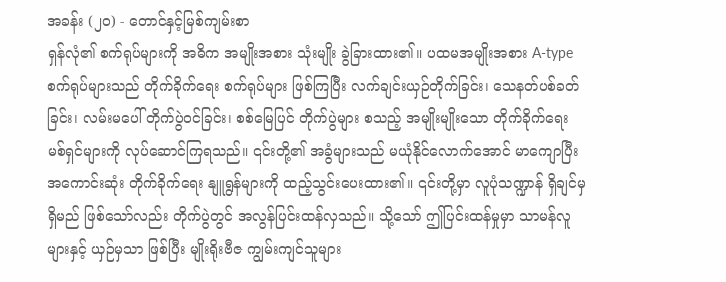အခန်း (၂၀) - တောင်နှင့်မြစ်ကျမ်းစာ
ရှန်လုံ၏ စက်ရုပ်များကို အဓိက အမျိုးအစား သုံးမျိုး ခွဲခြားထား၏။ ပထမအမျိုးအစား A-type စက်ရုပ်များသည် တိုက်ခိုက်ရေး စက်ရုပ်များ ဖြစ်ကြပြီး လက်ချင်းယှဉ်တိုက်ခြင်း၊ သေနတ်ပစ်ခတ်ခြင်း၊ လမ်းမပေါ် တိုက်ပွဲဝင်ခြင်း၊ စစ်မြေပြင် တိုက်ပွဲများ စသည့် အမျိုးမျိုးသော တိုက်ခိုက်ရေး မစ်ရှင်များကို လုပ်ဆောင်ကြရသည်။ ၎င်းတို့၏ အခွံများသည် မယုံနိုင်လောက်အောင် မာကျောပြီး အကောင်းဆုံး တိုက်ခိုက်ရေး နျူရွန်များကို ထည့်သွင်းပေးထား၏။ ၎င်းတို့မှာ လူပုံသဏ္ဍာန် ရှိချင်မှ ရှိမည် ဖြစ်သော်လည်း တိုက်ပွဲတွင် အလွန်ပြင်းထန်လှသည်။ သို့သော် ဤပြင်းထန်မှုမှာ သာမန်လူများနှင့် ယှဉ်မှသာ ဖြစ်ပြီး မျိုးရိုးဗီဇ ကျွမ်းကျင်သူများ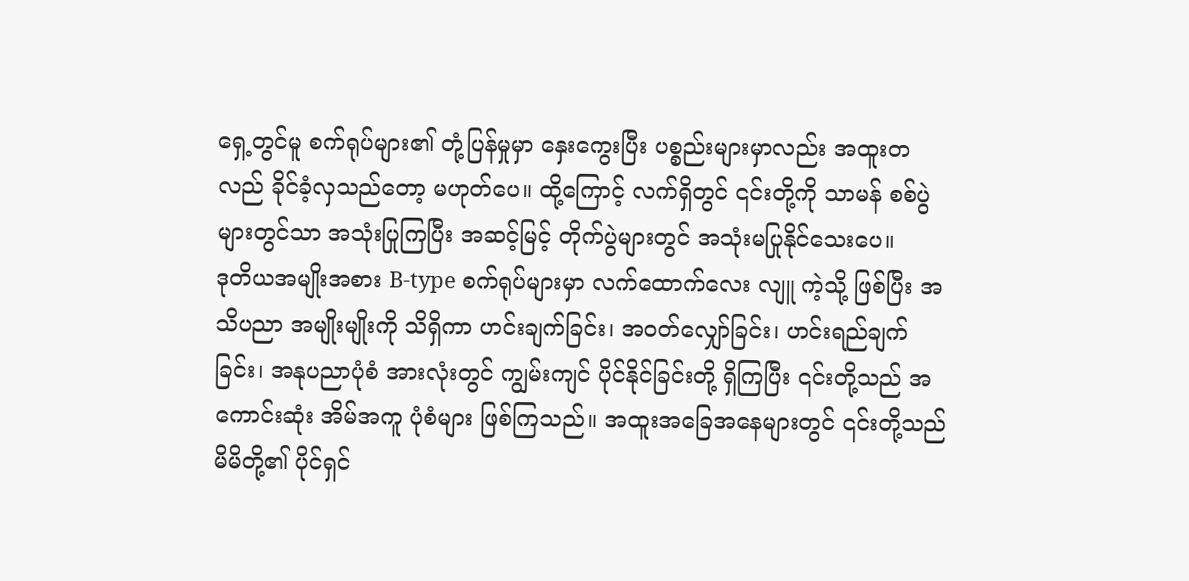ရှေ့တွင်မူ စက်ရုပ်များ၏ တုံ့ပြန်မှုမှာ နှေးကွေးပြီး ပစ္စည်းများမှာလည်း အထူးတလည် ခိုင်ခံ့လှသည်တော့ မဟုတ်ပေ။ ထို့ကြောင့် လက်ရှိတွင် ၎င်းတို့ကို သာမန် စစ်ပွဲများတွင်သာ အသုံးပြုကြပြီး အဆင့်မြင့် တိုက်ပွဲများတွင် အသုံးမပြုနိုင်သေးပေ။
ဒုတိယအမျိုးအစား B-type စက်ရုပ်များမှာ လက်ထောက်လေး လျူ ကဲ့သို့ ဖြစ်ပြီး အသိပညာ အမျိုးမျိုးကို သိရှိကာ ဟင်းချက်ခြင်း၊ အဝတ်လျှော်ခြင်း၊ ဟင်းရည်ချက်ခြင်း၊ အနုပညာပုံစံ အားလုံးတွင် ကျွမ်းကျင် ပိုင်နိုင်ခြင်းတို့ ရှိကြပြီး ၎င်းတို့သည် အကောင်းဆုံး အိမ်အကူ ပုံစံများ ဖြစ်ကြသည်။ အထူးအခြေအနေများတွင် ၎င်းတို့သည် မိမိတို့၏ ပိုင်ရှင်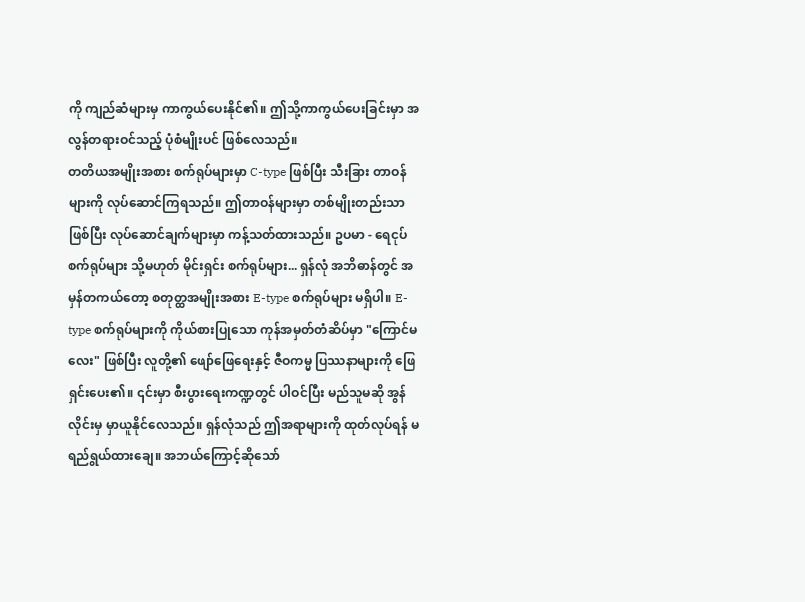ကို ကျည်ဆံများမှ ကာကွယ်ပေးနိုင်၏။ ဤသို့ကာကွယ်ပေးခြင်းမှာ အလွန်တရားဝင်သည့် ပုံစံမျိုးပင် ဖြစ်လေသည်။
တတိယအမျိုးအစား စက်ရုပ်များမှာ C-type ဖြစ်ပြီး သီးခြား တာဝန်များကို လုပ်ဆောင်ကြရသည်။ ဤတာဝန်များမှာ တစ်မျိုးတည်းသာ ဖြစ်ပြီး လုပ်ဆောင်ချက်များမှာ ကန့်သတ်ထားသည်။ ဥပမာ - ရေငုပ် စက်ရုပ်များ သို့မဟုတ် မိုင်းရှင်း စက်ရုပ်များ... ရှန်လုံ အဘိဓာန်တွင် အမှန်တကယ်တော့ စတုတ္ထအမျိုးအစား E-type စက်ရုပ်များ မရှိပါ။ E-type စက်ရုပ်များကို ကိုယ်စားပြုသော ကုန်အမှတ်တံဆိပ်မှာ "ကြောင်မလေး" ဖြစ်ပြီး လူတို့၏ ဖျော်ဖြေရေးနှင့် ဇီဝကမ္မ ပြဿနာများကို ဖြေရှင်းပေး၏။ ၎င်းမှာ စီးပွားရေးကဏ္ဍတွင် ပါဝင်ပြီး မည်သူမဆို အွန်လိုင်းမှ မှာယူနိုင်လေသည်။ ရှန်လုံသည် ဤအရာများကို ထုတ်လုပ်ရန် မရည်ရွယ်ထားချေ။ အဘယ်ကြောင့်ဆိုသော်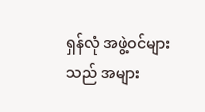ရှန်လုံ အဖွဲ့ဝင်များသည် အများ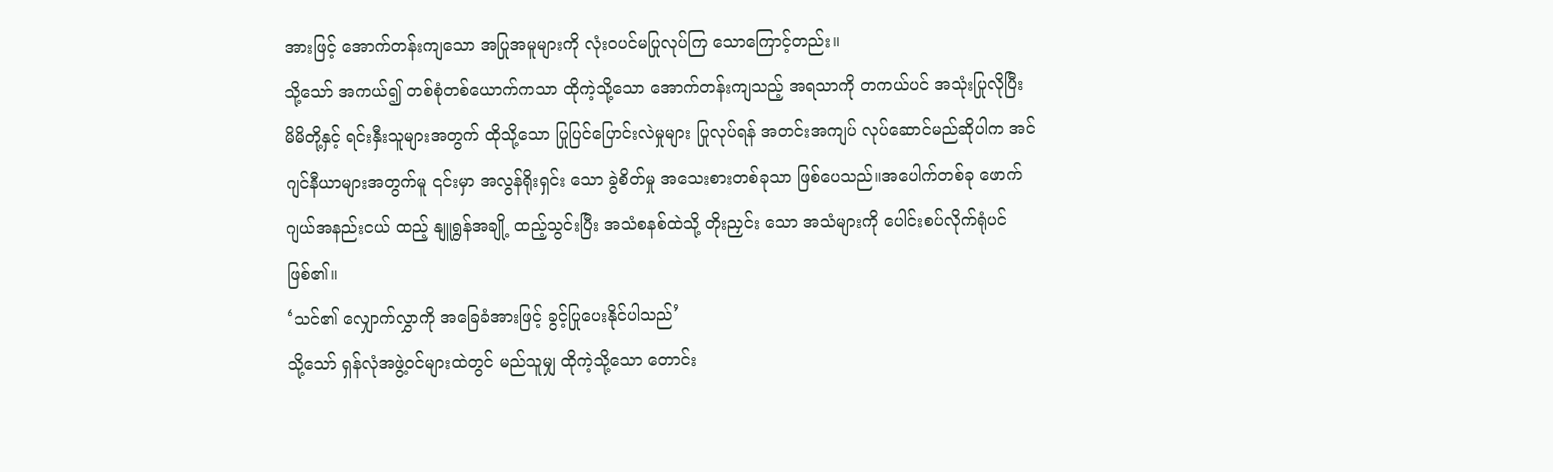အားဖြင့် အောက်တန်းကျသော အပြုအမူများကို လုံးဝပင်မပြုလုပ်ကြ သောကြောင့်တည်း။
သို့သော် အကယ်၍ တစ်စုံတစ်ယောက်ကသာ ထိုကဲ့သို့သော အောက်တန်းကျသည့် အရသာကို တကယ်ပင် အသုံးပြုလိုပြီး မိမိတို့နှင့် ရင်းနှီးသူများအတွက် ထိုသို့သော ပြုပြင်ပြောင်းလဲမှုများ ပြုလုပ်ရန် အတင်းအကျပ် လုပ်ဆောင်မည်ဆိုပါက အင်ဂျင်နီယာများအတွက်မူ ၎င်းမှာ အလွန်ရိုးရှင်း သော ခွဲစိတ်မှု အသေးစားတစ်ခုသာ ဖြစ်ပေသည်။အပေါက်တစ်ခု ဖောက် ဂျယ်အနည်းငယ် ထည့် နျူရွန်အချို့ ထည့်သွင်းပြီး အသံစနစ်ထဲသို့ တိုးညှင်း သော အသံများကို ပေါင်းစပ်လိုက်ရုံပင်ဖြစ်၏။
‘သင်၏ လျှောက်လွှာကို အခြေခံအားဖြင့် ခွင့်ပြုပေးနိုင်ပါသည်’
သို့သော် ရှန်လုံအဖွဲ့ဝင်များထဲတွင် မည်သူမျှ ထိုကဲ့သို့သော တောင်း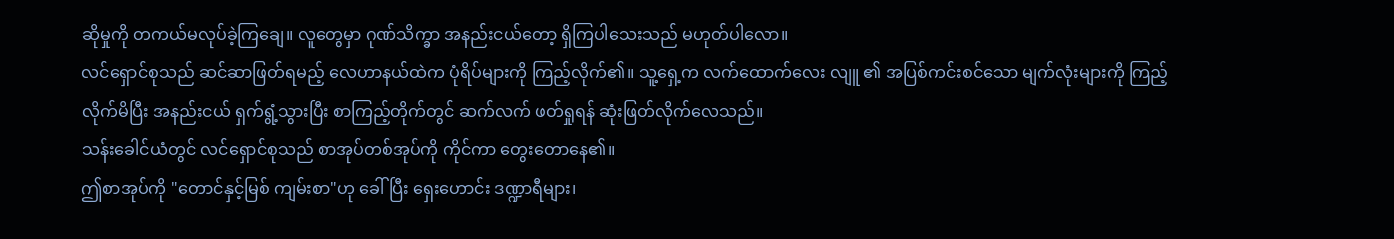ဆိုမှုကို တကယ်မလုပ်ခဲ့ကြချေ။ လူတွေမှာ ဂုဏ်သိက္ခာ အနည်းငယ်တော့ ရှိကြပါသေးသည် မဟုတ်ပါလော။
လင်ရှောင်စုသည် ဆင်ဆာဖြတ်ရမည့် လေဟာနယ်ထဲက ပုံရိပ်များကို ကြည့်လိုက်၏။ သူ့ရှေ့က လက်ထောက်လေး လျူ ၏ အပြစ်ကင်းစင်သော မျက်လုံးများကို ကြည့်လိုက်မိပြီး အနည်းငယ် ရှက်ရွံ့သွားပြီး စာကြည့်တိုက်တွင် ဆက်လက် ဖတ်ရှုရန် ဆုံးဖြတ်လိုက်လေသည်။
သန်းခေါင်ယံတွင် လင်ရှောင်စုသည် စာအုပ်တစ်အုပ်ကို ကိုင်ကာ တွေးတောနေ၏။
ဤစာအုပ်ကို "တောင်နှင့်မြစ် ကျမ်းစာ"ဟု ခေါ်ပြီး ရှေးဟောင်း ဒဏ္ဍာရီများ၊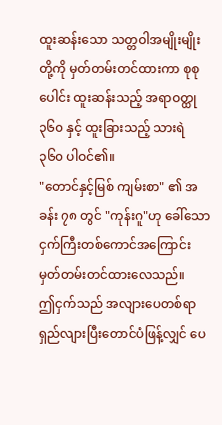ထူးဆန်းသော သတ္တဝါအမျိုးမျိုးတို့ကို မှတ်တမ်းတင်ထားကာ စုစုပေါင်း ထူးဆန်းသည့် အရာဝတ္ထု ၃၆၀ နှင့် ထူးခြားသည့် သားရဲ ၃၆၀ ပါဝင်၏။
"တောင်နှင့်မြစ် ကျမ်းစာ" ၏ အခန်း ၇၈ တွင် "ကုန်းဂူ"ဟု ခေါ်သော ငှက်ကြီးတစ်ကောင်အကြောင်း မှတ်တမ်းတင်ထားလေသည်။
ဤငှက်သည် အလျားပေတစ်ရာ ရှည်လျားပြီးတောင်ပံဖြန့်လျှင် ပေ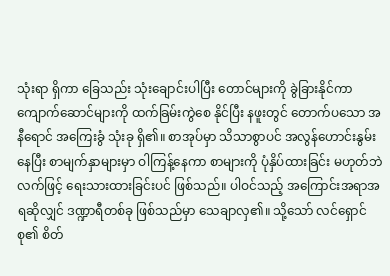သုံးရာ ရှိကာ ခြေသည်း သုံးချောင်းပါပြီး တောင်များကို ခွဲခြားနိုင်ကာ ကျောက်ဆောင်များကို ထက်ခြမ်းကွဲစေ နိုင်ပြီး နဖူးတွင် တောက်ပသော အနီရောင် အကြေးခွံ သုံးခု ရှိ၏။ စာအုပ်မှာ သိသာစွာပင် အလွန်ဟောင်းနွမ်းနေပြီး စာမျက်နှာများမှာ ဝါကြန့်နေကာ စာများကို ပုံနှိပ်ထားခြင်း မဟုတ်ဘဲ လက်ဖြင့် ရေးသားထားခြင်းပင် ဖြစ်သည်။ ပါဝင်သည့် အကြောင်းအရာအရဆိုလျှင် ဒဏ္ဍာရီတစ်ခု ဖြစ်သည်မှာ သေချာလှ၏။ သို့သော် လင်ရှောင်စု၏ စိတ်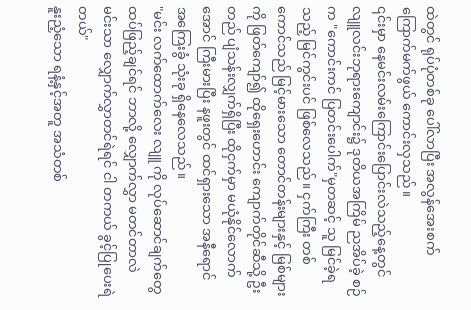ထဲတွင် ရုပ်ပုံတစ်ခု ပေါ်လာပြီး အလွန်အေးစက် ကြောက်မက်ဖွယ် ကောင်းလှသည်။
၎င်းမှာ နေမင်းလမ်းကြောင်းပြောင်းလဲသည့်နေ့တွင် လျူလင်းဘုရားကျောင်း၌ ဒုတိယအကြိမ် ညအိပ်ခဲ့ စဉ်က "ကောင်းကင် ပြတင်းပေါက်"မှတဆင့် သူ မြင်ခဲ့ရသည့် မြင်ကွင်းပင် ဖြစ်လေသည်။ ငှက်ကြီး တစ်ကောင်သည် မြင့်မားသော တောင်တန်းများနှင့် မြစ်များကို ဖြတ်ကျော်၍ ထိုရှေးဟောင်း ကျောက်တိုင်ဆီသို့ ဦးတည် ပျံသန်းလျှက်ရှိပြီး ထိုငှက်မှာ မယုံနိုင်လောက်အောင် ကြီးမားပြီး နဖူးတွင် ထင်ရှားသော အနီရောင် အကြေးခွံ သုံးခု ရှိနေလေသည်။
"မင်း လက်ထောက်လေး လျူ ကို လုပ်ဆောင်ချက်တွေ ထပ်ဖြည့်ချင်ရင် ဘာလို့ လျှောက်လွှာ မတင်တာလဲ မင်းသာ လျှောက်လွှာတင်ရဲရင် ငါ တကယ် ခွင့်ပြုပေးရဲတယ်"
နူးညံ့သော ရနံ့နှင့်အတူ အသံတစ်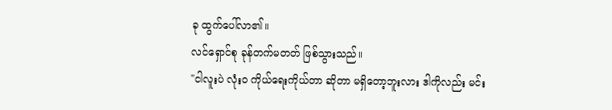ခု ထွက်ပေါ်လာ၏။
လင်ရှောင်စု ခုန်တက်မတတ် ဖြစ်သွားသည်။
"ငါလူးပဲ လုံးဝ ကိုယ်ရေးကိုယ်တာ ဆိုတာ မရှိတော့ဘူးလား ဒါကိုလည်း မင်း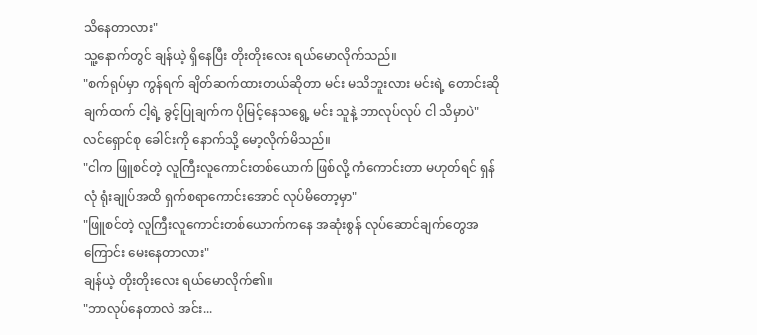သိနေတာလား"
သူ့နောက်တွင် ချန်ယဲ့ ရှိနေပြီး တိုးတိုးလေး ရယ်မောလိုက်သည်။
"စက်ရုပ်မှာ ကွန်ရက် ချိတ်ဆက်ထားတယ်ဆိုတာ မင်း မသိဘူးလား မင်းရဲ့ တောင်းဆိုချက်ထက် ငါ့ရဲ့ ခွင့်ပြုချက်က ပိုမြင့်နေသရွေ့ မင်း သူနဲ့ ဘာလုပ်လုပ် ငါ သိမှာပဲ"
လင်ရှောင်စု ခေါင်းကို နောက်သို့ မော့လိုက်မိသည်။
"ငါက ဖြူစင်တဲ့ လူကြီးလူကောင်းတစ်ယောက် ဖြစ်လို့ ကံကောင်းတာ မဟုတ်ရင် ရှန်လုံ ရုံးချုပ်အထိ ရှက်စရာကောင်းအောင် လုပ်မိတော့မှာ"
"ဖြူစင်တဲ့ လူကြီးလူကောင်းတစ်ယောက်ကနေ အဆုံးစွန် လုပ်ဆောင်ချက်တွေအကြောင်း မေးနေတာလား"
ချန်ယဲ့ တိုးတိုးလေး ရယ်မောလိုက်၏။
"ဘာလုပ်နေတာလဲ အင်း...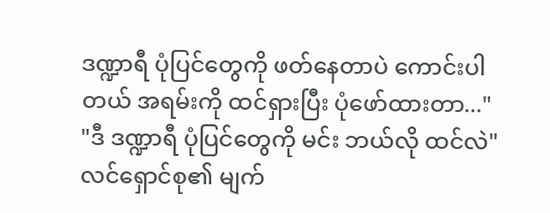ဒဏ္ဍာရီ ပုံပြင်တွေကို ဖတ်နေတာပဲ ကောင်းပါတယ် အရမ်းကို ထင်ရှားပြီး ပုံဖော်ထားတာ..."
"ဒီ ဒဏ္ဍာရီ ပုံပြင်တွေကို မင်း ဘယ်လို ထင်လဲ"
လင်ရှောင်စု၏ မျက်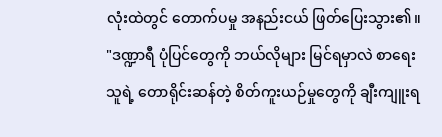လုံးထဲတွင် တောက်ပမှု အနည်းငယ် ဖြတ်ပြေးသွား၏။
"ဒဏ္ဍာရီ ပုံပြင်တွေကို ဘယ်လိုများ မြင်ရမှာလဲ စာရေးသူရဲ့ တောရိုင်းဆန်တဲ့ စိတ်ကူးယဉ်မှုတွေကို ချီးကျူးရ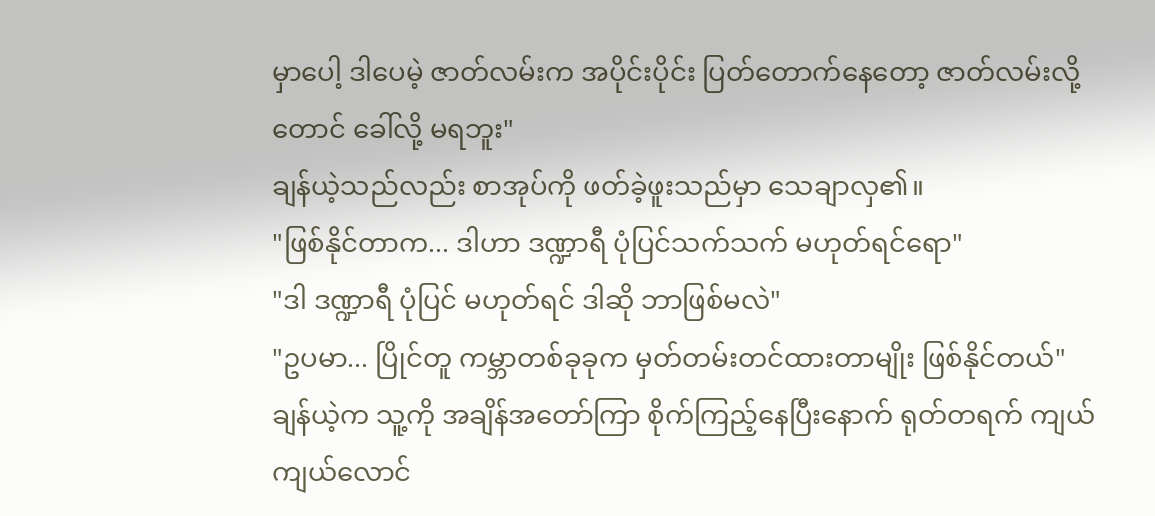မှာပေါ့ ဒါပေမဲ့ ဇာတ်လမ်းက အပိုင်းပိုင်း ပြတ်တောက်နေတော့ ဇာတ်လမ်းလို့တောင် ခေါ်လို့ မရဘူး"
ချန်ယဲ့သည်လည်း စာအုပ်ကို ဖတ်ခဲ့ဖူးသည်မှာ သေချာလှ၏။
"ဖြစ်နိုင်တာက... ဒါဟာ ဒဏ္ဍာရီ ပုံပြင်သက်သက် မဟုတ်ရင်ရော"
"ဒါ ဒဏ္ဍာရီ ပုံပြင် မဟုတ်ရင် ဒါဆို ဘာဖြစ်မလဲ"
"ဥပမာ... ပြိုင်တူ ကမ္ဘာတစ်ခုခုက မှတ်တမ်းတင်ထားတာမျိုး ဖြစ်နိုင်တယ်"
ချန်ယဲ့က သူ့ကို အချိန်အတော်ကြာ စိုက်ကြည့်နေပြီးနောက် ရုတ်တရက် ကျယ်ကျယ်လောင်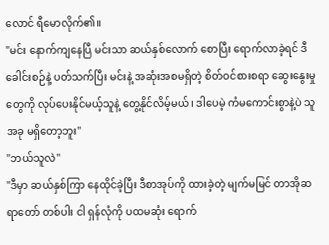လောင် ရီမောလိုက်၏။
"မင်း နောက်ကျနေပြီ မင်းသာ ဆယ်နှစ်လောက် စောပြီး ရောက်လာခဲ့ရင် ဒီခေါင်းစဉ်နဲ့ ပတ်သက်ပြီး မင်းနဲ့ အဆုံးအစမရှိတဲ့ စိတ်ဝင်စားစရာ ဆွေးနွေးမှုတွေကို လုပ်ပေးနိုင်မယ့်သူနဲ့ တွေ့နိုင်လိမ့်မယ်၊ ဒါပေမဲ့ ကံမကောင်းစွာနဲ့ပဲ သူ အခု မရှိတော့ဘူး"
"ဘယ်သူလဲ"
"ဒီမှာ ဆယ်နှစ်ကြာ နေထိုင်ခဲ့ပြီး ဒီစာအုပ်ကို ထားခဲ့တဲ့ မျက်မမြင် တာအိုဆရာတော် တစ်ပါး ငါ ရှန်လုံကို ပထမဆုံး ရောက်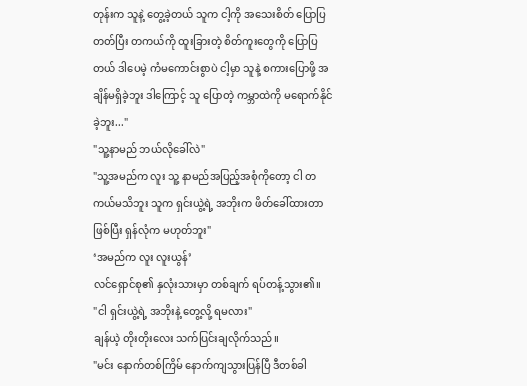တုန်းက သူနဲ့ တွေ့ခဲ့တယ် သူက ငါ့ကို အသေးစိတ် ပြောပြတတ်ပြီး တကယ်ကို ထူးခြားတဲ့ စိတ်ကူးတွေကို ပြောပြတယ် ဒါပေမဲ့ ကံမကောင်းစွာပဲ ငါ့မှာ သူနဲ့ စကားပြောဖို့ အချိန်မရှိခဲ့ဘူး ဒါကြောင့် သူ ပြောတဲ့ ကမ္ဘာထဲကို မရောက်နိုင်ခဲ့ဘူး..."
"သူ့နာမည် ဘယ်လိုခေါ်လဲ"
"သူ့အမည်က လူး သူ့ နာမည်အပြည့်အစုံကိုတော့ ငါ တကယ်မသိဘူး သူက ရှင်းယွဲ့ရဲ့ အဘိုးက ဖိတ်ခေါ်ထားတာ ဖြစ်ပြီး ရှန်လုံက မဟုတ်ဘူး"
‘အမည်က လူး လူးယွန်’
လင်ရှောင်စု၏ နှလုံးသားမှာ တစ်ချက် ရပ်တန့်သွား၏။
"ငါ ရှင်းယွဲ့ရဲ့ အဘိုးနဲ့ တွေ့လို့ ရမလား"
ချန်ယဲ့ တိုးတိုးလေး သက်ပြင်းချလိုက်သည်။
"မင်း နောက်တစ်ကြိမ် နောက်ကျသွားပြန်ပြီ ဒီတစ်ခါ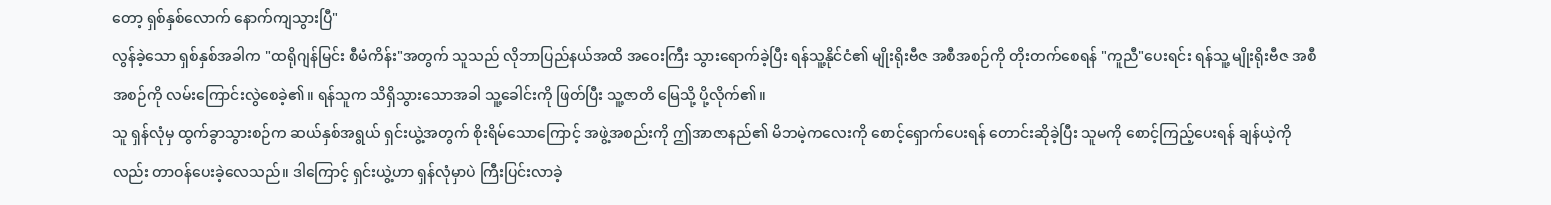တော့ ရှစ်နှစ်လောက် နောက်ကျသွားပြီ"
လွန်ခဲ့သော ရှစ်နှစ်အခါက "ထရိုဂျန်မြင်း စီမံကိန်း"အတွက် သူသည် လိုဘာပြည်နယ်အထိ အဝေးကြီး သွားရောက်ခဲ့ပြီး ရန်သူ့နိုင်ငံ၏ မျိုးရိုးဗီဇ အစီအစဉ်ကို တိုးတက်စေရန် "ကူညီ"ပေးရင်း ရန်သူ့ မျိုးရိုးဗီဇ အစီအစဉ်ကို လမ်းကြောင်းလွဲစေခဲ့၏။ ရန်သူက သိရှိသွားသောအခါ သူ့ခေါင်းကို ဖြတ်ပြီး သူ့ဇာတိ မြေသို့ ပို့လိုက်၏။
သူ ရှန်လုံမှ ထွက်ခွာသွားစဉ်က ဆယ်နှစ်အရွယ် ရှင်းယွဲ့အတွက် စိုးရိမ်သောကြောင့် အဖွဲ့အစည်းကို ဤအာဇာနည်၏ မိဘမဲ့ကလေးကို စောင့်ရှောက်ပေးရန် တောင်းဆိုခဲ့ပြီး သူမကို စောင့်ကြည့်ပေးရန် ချန်ယဲ့ကိုလည်း တာဝန်ပေးခဲ့လေသည်။ ဒါကြောင့် ရှင်းယွဲ့ဟာ ရှန်လုံမှာပဲ ကြီးပြင်းလာခဲ့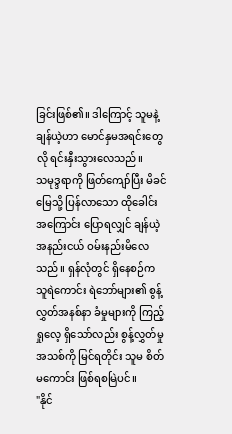ခြင်းဖြစ်၏။ ဒါကြောင့် သူမနဲ့ ချန်ယဲ့ဟာ မောင်နှမအရင်းတွေလို ရင်းနှီးသွားလေသည်။
သမုဒ္ဒရာကို ဖြတ်ကျော်ပြီး မိခင်မြေသို့ ပြန်လာသော ထိုခေါင်းအကြောင်း ပြောရလျှင် ချန်ယဲ့ အနည်းငယ် ဝမ်းနည်းမိလေသည်။ ရှန်လုံတွင် ရှိနေစဉ်က သူရဲကောင်း ရဲဘော်များ၏ စွန့်လွှတ်အနစ်နာ ခံမှုများကို ကြည့်ရှုလေ့ ရှိသော်လည်း စွန့်လွှတ်မှုအသစ်ကို မြင်ရတိုင်း သူမ စိတ်မကောင်း ဖြစ်ရစမြဲပင်။
"နိုင်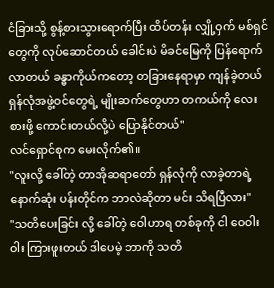ငံခြားသို့ စွန့်စားသွားရောက်ပြီး ထိပ်တန်း လျှို့ဝှက် မစ်ရှင်တွေကို လုပ်ဆောင်တယ် ခေါင်းပဲ မိခင်မြေကို ပြန်ရောက်လာတယ် ခန္ဓာကိုယ်ကတော့ တခြားနေရာမှာ ကျန်ခဲ့တယ် ရှန်လုံအဖွဲ့ဝင်တွေရဲ့ မျိုးဆက်တွေဟာ တကယ်ကို လေးစားဖို့ ကောင်းတယ်လို့ပဲ ပြောနိုင်တယ်"
လင်ရှောင်စုက မေးလိုက်၏။
"လူးလို့ ခေါ်တဲ့ တာအိုဆရာတော် ရှန်လုံကို လာခဲ့တာရဲ့ နောက်ဆုံး ပန်းတိုင်က ဘာလဲဆိုတာ မင်း သိရပြီလား"
"သတိပေးခြင်း လို့ ခေါ်တဲ့ ဝေါဟာရ တစ်ခုကို ငါ ဝေဝါးဝါး ကြားဖူးတယ် ဒါပေမဲ့ ဘာကို သတိ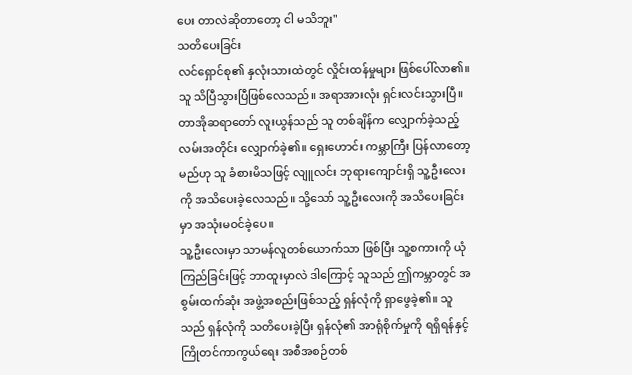ပေး တာလဲဆိုတာတော့ ငါ မသိဘူး"
သတိပေးခြင်း
လင်ရှောင်စု၏ နှလုံးသားထဲတွင် လှိုင်းထန်မှုများ ဖြစ်ပေါ်လာ၏။ သူ သိပြီသွားပြီဖြစ်လေသည်။ အရာအားလုံး ရှင်းလင်းသွားပြီ။ တာအိုဆရာတော် လူးယွန်သည် သူ တစ်ချိန်က လျှောက်ခဲ့သည့် လမ်းအတိုင်း လျှောက်ခဲ့၏။ ရှေးဟောင်း ကမ္ဘာကြီး ပြန်လာတော့မည်ဟု သူ ခံစားမိသဖြင့် လျူလင်း ဘုရားကျောင်းရှိ သူ့ဦးလေးကို အသိပေးခဲ့လေသည်။ သို့သော် သူ့ဦးလေးကို အသိပေးခြင်းမှာ အသုံးမဝင်ခဲ့ပေ။
သူ့ဦးလေးမှာ သာမန်လူတစ်ယောက်သာ ဖြစ်ပြီး သူ့စကားကို ယုံကြည်ခြင်းဖြင့် ဘာထူးမှာလဲ ဒါကြောင့် သူသည် ဤကမ္ဘာတွင် အစွမ်းထက်ဆုံး အဖွဲ့အစည်းဖြစ်သည့် ရှန်လုံကို ရှာဖွေခဲ့၏။ သူသည် ရှန်လုံကို သတိပေးခဲ့ပြီး ရှန်လုံ၏ အာရုံစိုက်မှုကို ရရှိရန်နှင့် ကြိုတင်ကာကွယ်ရေး အစီအစဉ်တစ်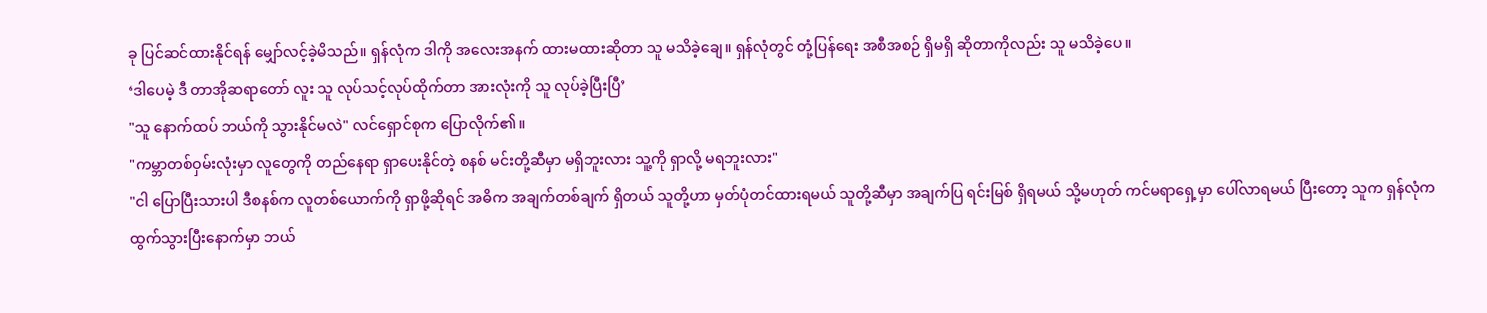ခု ပြင်ဆင်ထားနိုင်ရန် မျှော်လင့်ခဲ့မိသည်။ ရှန်လုံက ဒါကို အလေးအနက် ထားမထားဆိုတာ သူ မသိခဲ့ချေ။ ရှန်လုံတွင် တုံ့ပြန်ရေး အစီအစဉ် ရှိမရှိ ဆိုတာကိုလည်း သူ မသိခဲ့ပေ။
‘ဒါပေမဲ့ ဒီ တာအိုဆရာတော် လူး သူ လုပ်သင့်လုပ်ထိုက်တာ အားလုံးကို သူ လုပ်ခဲ့ပြီးပြီ’
"သူ နောက်ထပ် ဘယ်ကို သွားနိုင်မလဲ" လင်ရှောင်စုက ပြောလိုက်၏။
"ကမ္ဘာတစ်ဝှမ်းလုံးမှာ လူတွေကို တည်နေရာ ရှာပေးနိုင်တဲ့ စနစ် မင်းတို့ဆီမှာ မရှိဘူးလား သူ့ကို ရှာလို့ မရဘူးလား"
"ငါ ပြောပြီးသားပါ ဒီစနစ်က လူတစ်ယောက်ကို ရှာဖို့ဆိုရင် အဓိက အချက်တစ်ချက် ရှိတယ် သူတို့ဟာ မှတ်ပုံတင်ထားရမယ် သူတို့ဆီမှာ အချက်ပြ ရင်းမြစ် ရှိရမယ် သို့မဟုတ် ကင်မရာရှေ့မှာ ပေါ်လာရမယ် ပြီးတော့ သူက ရှန်လုံက ထွက်သွားပြီးနောက်မှာ ဘယ်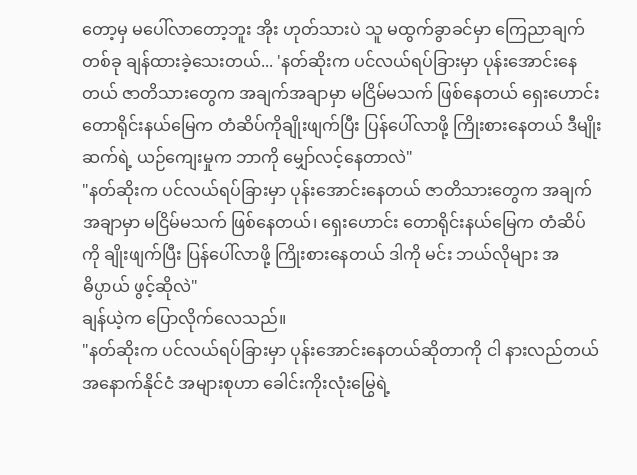တော့မှ မပေါ်လာတော့ဘူး အိုး ဟုတ်သားပဲ သူ မထွက်ခွာခင်မှာ ကြေညာချက်တစ်ခု ချန်ထားခဲ့သေးတယ်... 'နတ်ဆိုးက ပင်လယ်ရပ်ခြားမှာ ပုန်းအောင်းနေတယ် ဇာတိသားတွေက အချက်အချာမှာ မငြိမ်မသက် ဖြစ်နေတယ် ရှေးဟောင်း တောရိုင်းနယ်မြေက တံဆိပ်ကိုချိုးဖျက်ပြီး ပြန်ပေါ်လာဖို့ ကြိုးစားနေတယ် ဒီမျိုးဆက်ရဲ့ ယဉ်ကျေးမှုက ဘာကို မျှော်လင့်နေတာလဲ"
"နတ်ဆိုးက ပင်လယ်ရပ်ခြားမှာ ပုန်းအောင်းနေတယ် ဇာတိသားတွေက အချက်အချာမှာ မငြိမ်မသက် ဖြစ်နေတယ်၊ ရှေးဟောင်း တောရိုင်းနယ်မြေက တံဆိပ်ကို ချိုးဖျက်ပြီး ပြန်ပေါ်လာဖို့ ကြိုးစားနေတယ် ဒါကို မင်း ဘယ်လိုများ အဓိပ္ပာယ် ဖွင့်ဆိုလဲ"
ချန်ယဲ့က ပြောလိုက်လေသည်။
"နတ်ဆိုးက ပင်လယ်ရပ်ခြားမှာ ပုန်းအောင်းနေတယ်ဆိုတာကို ငါ နားလည်တယ် အနောက်နိုင်ငံ အများစုဟာ ခေါင်းကိုးလုံးမြွေရဲ့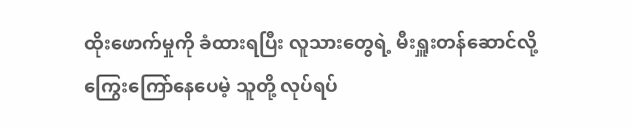ထိုးဖောက်မှုကို ခံထားရပြီး လူသားတွေရဲ့ မီးရှူးတန်ဆောင်လို့ ကြွေးကြော်နေပေမဲ့ သူတို့ လုပ်ရပ်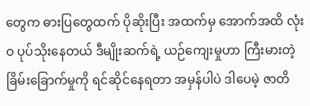တွေက ဓားပြတွေထက် ပိုဆိုးပြီး အထက်မှ အောက်အထိ လုံးဝ ပုပ်သိုးနေတယ် ဒီမျိုးဆက်ရဲ့ ယဉ်ကျေးမှုဟာ ကြီးမားတဲ့ ခြိမ်းခြောက်မှုကို ရင်ဆိုင်နေရတာ အမှန်ပါပဲ ဒါပေမဲ့ ဇာတိ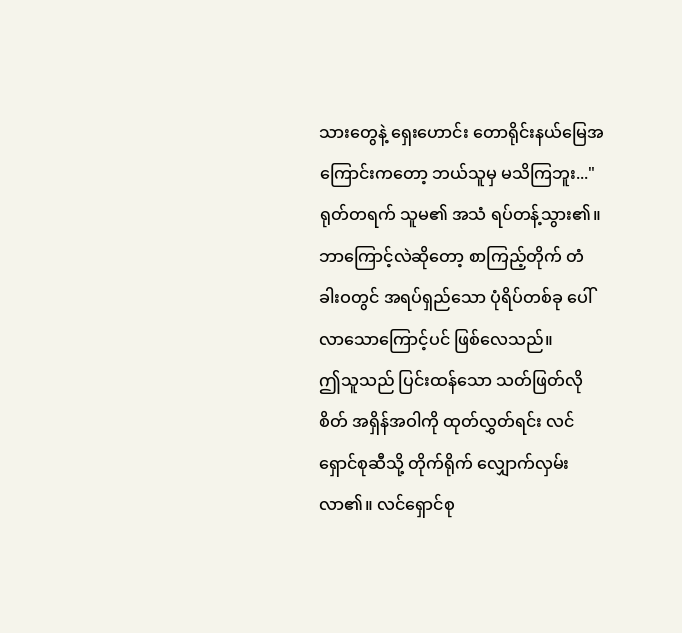သားတွေနဲ့ ရှေးဟောင်း တောရိုင်းနယ်မြေအကြောင်းကတော့ ဘယ်သူမှ မသိကြဘူး..."
ရုတ်တရက် သူမ၏ အသံ ရပ်တန့်သွား၏။
ဘာကြောင့်လဲဆိုတော့ စာကြည့်တိုက် တံခါးဝတွင် အရပ်ရှည်သော ပုံရိပ်တစ်ခု ပေါ်လာသောကြောင့်ပင် ဖြစ်လေသည်။
ဤသူသည် ပြင်းထန်သော သတ်ဖြတ်လိုစိတ် အရှိန်အဝါကို ထုတ်လွှတ်ရင်း လင်ရှောင်စုဆီသို့ တိုက်ရိုက် လျှောက်လှမ်းလာ၏။ လင်ရှောင်စု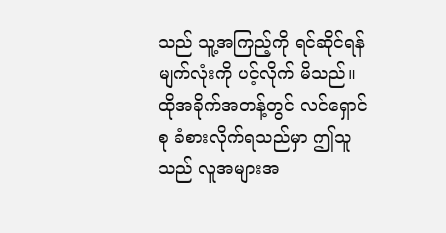သည် သူ့အကြည့်ကို ရင်ဆိုင်ရန် မျက်လုံးကို ပင့်လိုက် မိသည်။ ထိုအခိုက်အတန့်တွင် လင်ရှောင်စု ခံစားလိုက်ရသည်မှာ ဤသူသည် လူအများအ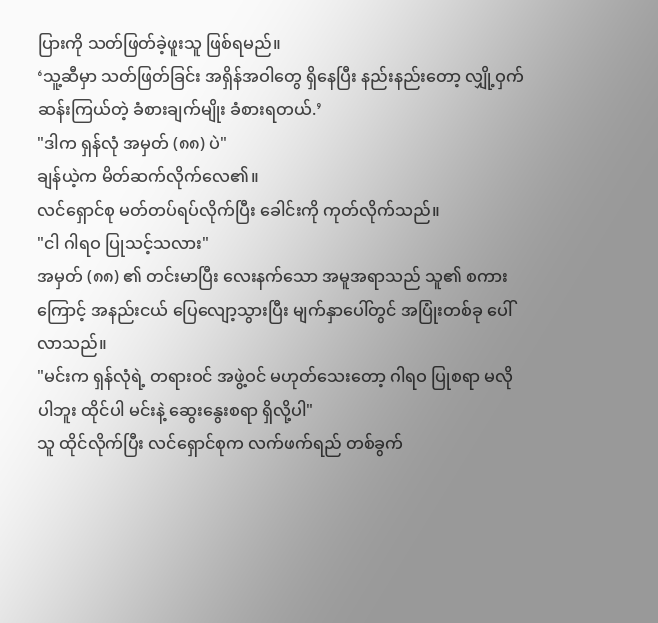ပြားကို သတ်ဖြတ်ခဲ့ဖူးသူ ဖြစ်ရမည်။
‘သူ့ဆီမှာ သတ်ဖြတ်ခြင်း အရှိန်အဝါတွေ ရှိနေပြီး နည်းနည်းတော့ လျှို့ဝှက်ဆန်းကြယ်တဲ့ ခံစားချက်မျိုး ခံစားရတယ်.’
"ဒါက ရှန်လုံ အမှတ် (၈၈) ပဲ"
ချန်ယဲ့က မိတ်ဆက်လိုက်လေ၏။
လင်ရှောင်စု မတ်တပ်ရပ်လိုက်ပြီး ခေါင်းကို ကုတ်လိုက်သည်။
"ငါ ဂါရဝ ပြုသင့်သလား"
အမှတ် (၈၈) ၏ တင်းမာပြီး လေးနက်သော အမူအရာသည် သူ၏ စကားကြောင့် အနည်းငယ် ပြေလျော့သွားပြီး မျက်နှာပေါ်တွင် အပြုံးတစ်ခု ပေါ်လာသည်။
"မင်းက ရှန်လုံရဲ့ တရားဝင် အဖွဲ့ဝင် မဟုတ်သေးတော့ ဂါရဝ ပြုစရာ မလိုပါဘူး ထိုင်ပါ မင်းနဲ့ ဆွေးနွေးစရာ ရှိလို့ပါ"
သူ ထိုင်လိုက်ပြီး လင်ရှောင်စုက လက်ဖက်ရည် တစ်ခွက်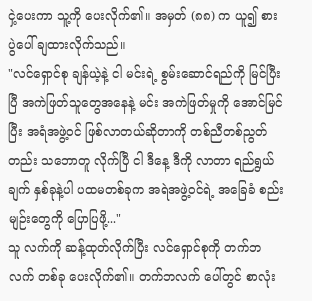ငှဲ့ပေးကာ သူ့ကို ပေးလိုက်၏။ အမှတ် (၈၈) က ယူ၍ စားပွဲပေါ် ချထားလိုက်သည်။
"လင်ရှောင်စု ချန်ယဲ့နဲ့ ငါ မင်းရဲ့ စွမ်းဆောင်ရည်ကို မြင်ပြီးပြီ အကဲဖြတ်သူတွေအနေနဲ့ မင်း အကဲဖြတ်မှုကို အောင်မြင်ပြီး အရံအဖွဲ့ဝင် ဖြစ်လာတယ်ဆိုတာကို တစ်ညီတစ်ညွတ်တည်း သဘောတူ လိုက်ပြီ ငါ ဒီနေ့ ဒီကို လာတာ ရည်ရွယ်ချက် နှစ်ခုနဲ့ပါ ပထမတစ်ခုက အရဲအဖွဲ့ဝင်ရဲ့ အခြေခံ စည်းမျဉ်းတွေကို ပြောပြဖို့..."
သူ လက်ကို ဆန့်ထုတ်လိုက်ပြီး လင်ရှောင်စုကို တက်ဘလက် တစ်ခု ပေးလိုက်၏။ တက်ဘလက် ပေါ်တွင် စာလုံး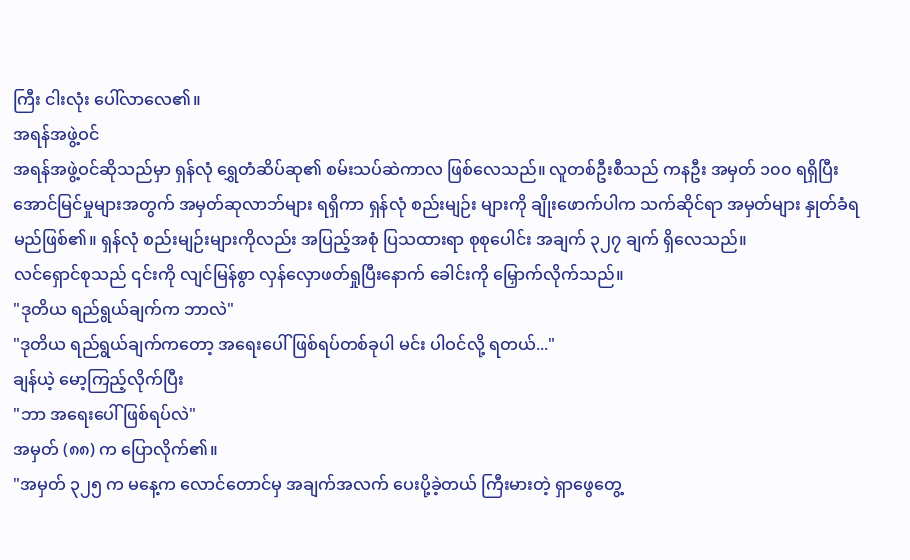ကြီး ငါးလုံး ပေါ်လာလေ၏။
အရန်အဖွဲ့ဝင်
အရန်အဖွဲ့ဝင်ဆိုသည်မှာ ရှန်လုံ ရွှေတံဆိပ်ဆု၏ စမ်းသပ်ဆဲကာလ ဖြစ်လေသည်။ လူတစ်ဦးစီသည် ကနဦး အမှတ် ၁၀၀ ရရှိပြီး အောင်မြင်မှုများအတွက် အမှတ်ဆုလာဘ်များ ရရှိကာ ရှန်လုံ စည်းမျဉ်း များကို ချိုးဖောက်ပါက သက်ဆိုင်ရာ အမှတ်များ နှုတ်ခံရမည်ဖြစ်၏။ ရှန်လုံ စည်းမျဉ်းများကိုလည်း အပြည့်အစုံ ပြသထားရာ စုစုပေါင်း အချက် ၃၂၇ ချက် ရှိလေသည်။
လင်ရှောင်စုသည် ၎င်းကို လျင်မြန်စွာ လှန်လှောဖတ်ရှုပြီးနောက် ခေါင်းကို မြှောက်လိုက်သည်။
"ဒုတိယ ရည်ရွယ်ချက်က ဘာလဲ"
"ဒုတိယ ရည်ရွယ်ချက်ကတော့ အရေးပေါ် ဖြစ်ရပ်တစ်ခုပါ မင်း ပါဝင်လို့ ရတယ်..."
ချန်ယဲ့ မော့ကြည့်လိုက်ပြီး
"ဘာ အရေးပေါ် ဖြစ်ရပ်လဲ"
အမှတ် (၈၈) က ပြောလိုက်၏။
"အမှတ် ၃၂၅ က မနေ့က လောင်တောင်မှ အချက်အလက် ပေးပို့ခဲ့တယ် ကြီးမားတဲ့ ရှာဖွေတွေ့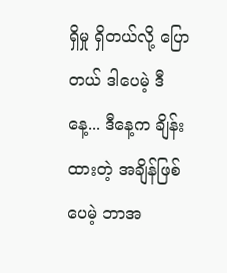ရှိမှု ရှိတယ်လို့ ပြောတယ် ဒါပေမဲ့ ဒီနေ့... ဒီနေ့က ချိန်းထားတဲ့ အချိန်ဖြစ်ပေမဲ့ ဘာအ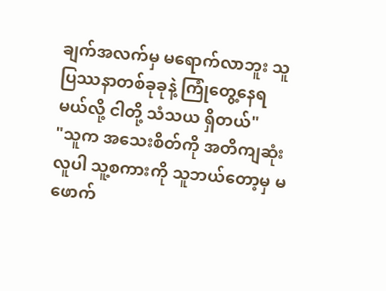ချက်အလက်မှ မရောက်လာဘူး သူ ပြဿနာတစ်ခုခုနဲ့ ကြုံတွေ့နေရမယ်လို့ ငါတို့ သံသယ ရှိတယ်"
"သူက အသေးစိတ်ကို အတိကျဆုံးလူပါ သူ့စကားကို သူဘယ်တော့မှ မဖောက်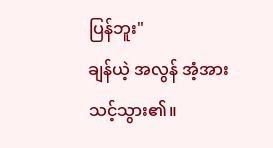ပြန်ဘူး"
ချန်ယဲ့ အလွန် အံ့အားသင့်သွား၏။